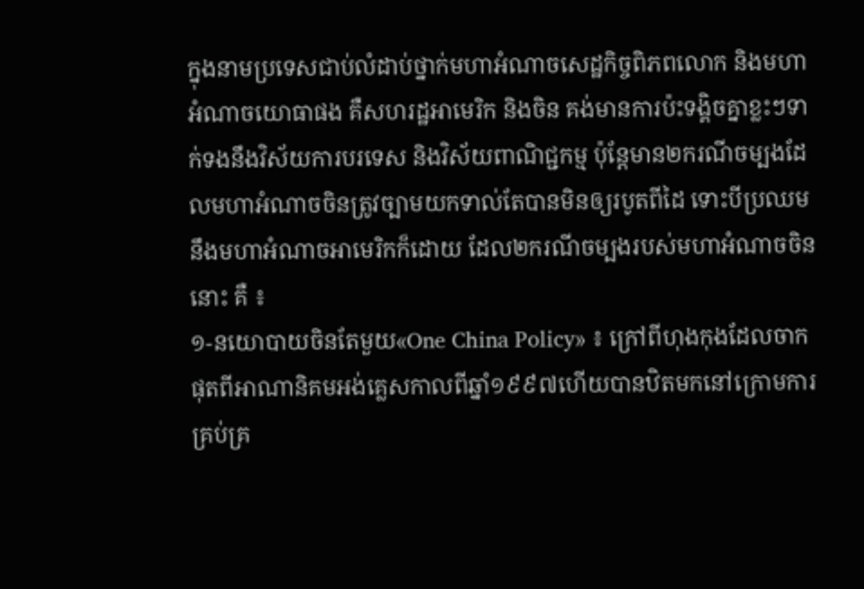ក្នុងនាមប្រទេសជាប់លំដាប់ថ្នាក់មហាអំណាចសេដ្ឋកិច្ចពិភពលោក និងមហាអំណាចយោធាផង គឺសហរដ្ឋអាមេរិក និងចិន គង់មានការប៉ះទង្គិចគ្នាខ្លះៗទាក់ទងនឹងវិស័យការបរទេស និងវិស័យពាណិជ្ជកម្ម ប៉ុន្តែមាន២ករណីចម្បងដែលមហាអំណាចចិនត្រូវច្បាមយកទាល់តែបានមិនឲ្យរបូតពីដៃ ទោះបីប្រឈមនឹងមហាអំណាចអាមេរិកក៏ដោយ ដែល២ករណីចម្បងរបស់មហាអំណាចចិននោះ គឺ ៖
១-នយោបាយចិនតែមួយ«One China Policy» ៖ ក្រៅពីហុងកុងដែលចាកផុតពីអាណានិគមអង់គ្លេសកាលពីឆ្នាំ១៩៩៧ហើយបានឋិតមកនៅក្រោមការគ្រប់គ្រ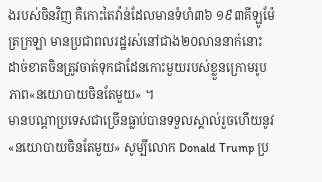ងរបស់ចិនវិញ គឺកោះតៃវ៉ាន់ដែលមានទំហំ៣៦ ១៩៣គីឡូម៉ែត្រក្រឡា មានប្រជាពលរដ្ឋរស់នៅជាង២០លាននាក់នោះ ដាច់ខាតចិនត្រូវចាត់ទុកជាដែនកោះមួយរបស់ខ្លួនក្រោមរូបភាព«នយោបាយចិនតែមួយ» ។
មានបណ្តាប្រទេសជាច្រើនធ្លាប់បានទទួលស្គាល់រួចហើយនូវ«នយោបាយចិនតែមួយ» សូម្បីលោក Donald Trump ប្រ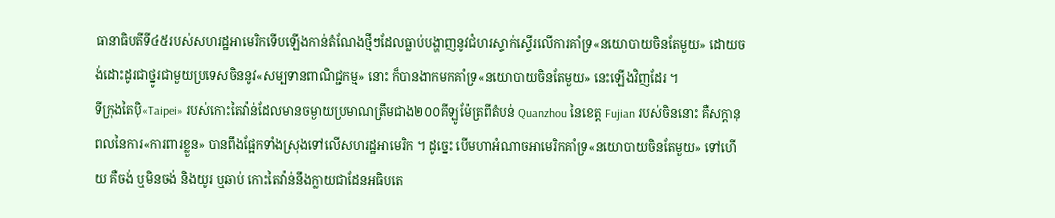ធានាធិបតីទី៤៥របស់សហរដ្ឋអាមេរិកទើបឡើងកាន់តំណែងថ្មីៗដែលធ្លាប់បង្ហាញនូវជំហរស្ទាក់ស្ទើរលើការគាំទ្រ«នយោបាយចិនតែមួយ» ដោយចង់ដោះដូរជាថ្នូរជាមួយប្រទេសចិននូវ«សម្បទានពាណិជ្ជកម្ម» នោះ ក៏បានងាកមកគាំទ្រ«នយោបាយចិនតែមួយ» នេះឡើងវិញដែរ ។
ទីក្រុងតៃប៉ិ«Taipei» របស់កោះតៃវ៉ាន់ដែលមានចម្ងាយប្រមាណត្រឹមជាង២០០គីឡូម៉ែត្រពីតំបន់ Quanzhou នៃខេត្ត Fujian របស់ចិននោះ គឺសក្តានុពលនៃការ«ការពារខ្លួន» បានពឹងផ្អែកទាំងស្រុងទៅលើសហរដ្ឋអាមេរិក ។ ដូច្នេះ បើមហាអំណាចអាមេរិកគាំទ្រ«នយោបាយចិនតែមួយ» ទៅហើយ គឺចង់ ឬមិនចង់ និងយូរ ឬឆាប់ កោះតៃវ៉ាន់នឹងក្លាយជាដែនអធិបតេ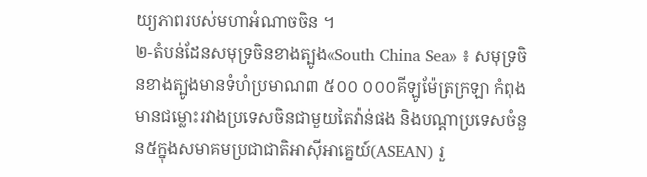យ្យភាពរបស់មហាអំណាចចិន ។
២-តំបន់ដែនសមុទ្រចិនខាងត្បូង«South China Sea» ៖ សមុទ្រចិនខាងត្បូងមានទំហំប្រមាណ៣ ៥០០ ០០០គីឡូម៉ែត្រក្រឡា កំពុងមានជម្លោះរវាងប្រទេសចិនជាមួយតៃវ៉ាន់ផង និងបណ្តាប្រទេសចំនួន៥ក្នុងសមាគមប្រជាជាតិអាស៊ីអាគ្នេយ៍(ASEAN) រួ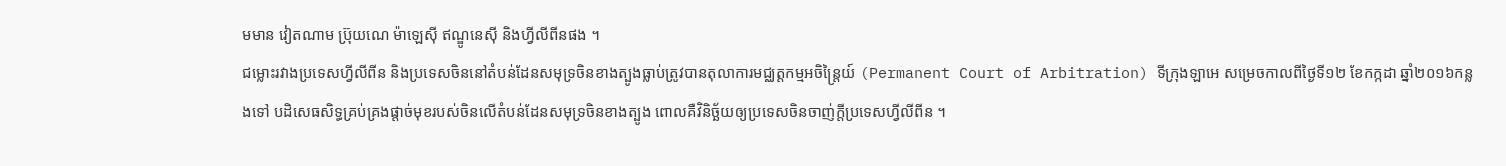មមាន វៀតណាម ប្រ៊ុយណេ ម៉ាឡេស៊ី ឥណ្ឌូនេស៊ី និងហ្វីលីពីនផង ។
ជម្លោះរវាងប្រទេសហ្វីលីពីន និងប្រទេសចិននៅតំបន់ដែនសមុទ្រចិនខាងត្បូងធ្លាប់ត្រូវបានតុលាការមជ្ឈត្តកម្មអចិន្ត្រៃយ៍ (Permanent Court of Arbitration) ទីក្រុងឡាអេ សម្រេចកាលពីថ្ងៃទី១២ ខែកក្កដា ឆ្នាំ២០១៦កន្លងទៅ បដិសេធសិទ្ធគ្រប់គ្រងផ្តាច់មុខរបស់ចិនលើតំបន់ដែនសមុទ្រចិនខាងត្បូង ពោលគឺវិនិច្ឆ័យឲ្យប្រទេសចិនចាញ់ក្តីប្រទេសហ្វីលីពីន ។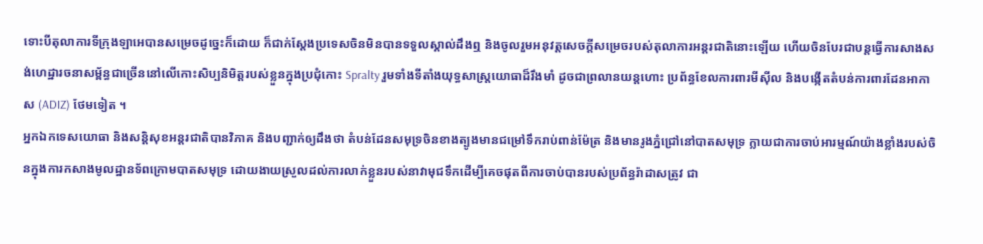ទោះបីតុលាការទីក្រុងឡាអេបានសម្រេចដូច្នេះក៏ដោយ ក៏ជាក់ស្តែងប្រទេសចិនមិនបានទទួលស្គាល់ដឹងឮ និងចូលរួមអនុវត្តសេចក្តីសម្រេចរបស់តុលាការអន្តរជាតិនោះឡើយ ហើយចិនបែរជាបន្តធ្វើការសាងសង់ហេដ្ឋារចនាសម្ព័ន្ធជាច្រើននៅលើកោះសិប្បនិមិត្តរបស់ខ្លួនក្នុងប្រជុំកោះ Spralty រួមទាំងទីតាំងយុទ្ធសាស្ត្រយោធាដ៏រឹងមាំ ដូចជាព្រលានយន្តហោះ ប្រព័ន្ធខែលការពារមីស៊ីល និងបង្កើតតំបន់ការពារដែនអាកាស (ADIZ) ថែមទៀត ។
អ្នកឯកទេសយោធា និងសន្តិសុខអន្តរជាតិបានវិភាគ និងបញ្ជាក់ឲ្យដឹងថា តំបន់ដែនសមុទ្រចិនខាងត្បូងមានជម្រៅទឹករាប់ពាន់ម៉ែត្រ និងមានរូងភ្នំជ្រៅនៅបាតសមុទ្រ ក្លាយជាការចាប់អារម្មណ៍យ៉ាងខ្លាំងរបស់ចិនក្នុងការកសាងមូលដ្ឋានទ័ពក្រោមបាតសមុទ្រ ដោយងាយស្រួលដល់ការលាក់ខ្លួនរបស់នាវាមុជទឹកដើម្បីគេចផុតពីការចាប់បានរបស់ប្រព័ន្ធរ៉ាដាសត្រូវ ជា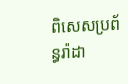ពិសេសប្រព័ន្ធរ៉ាដា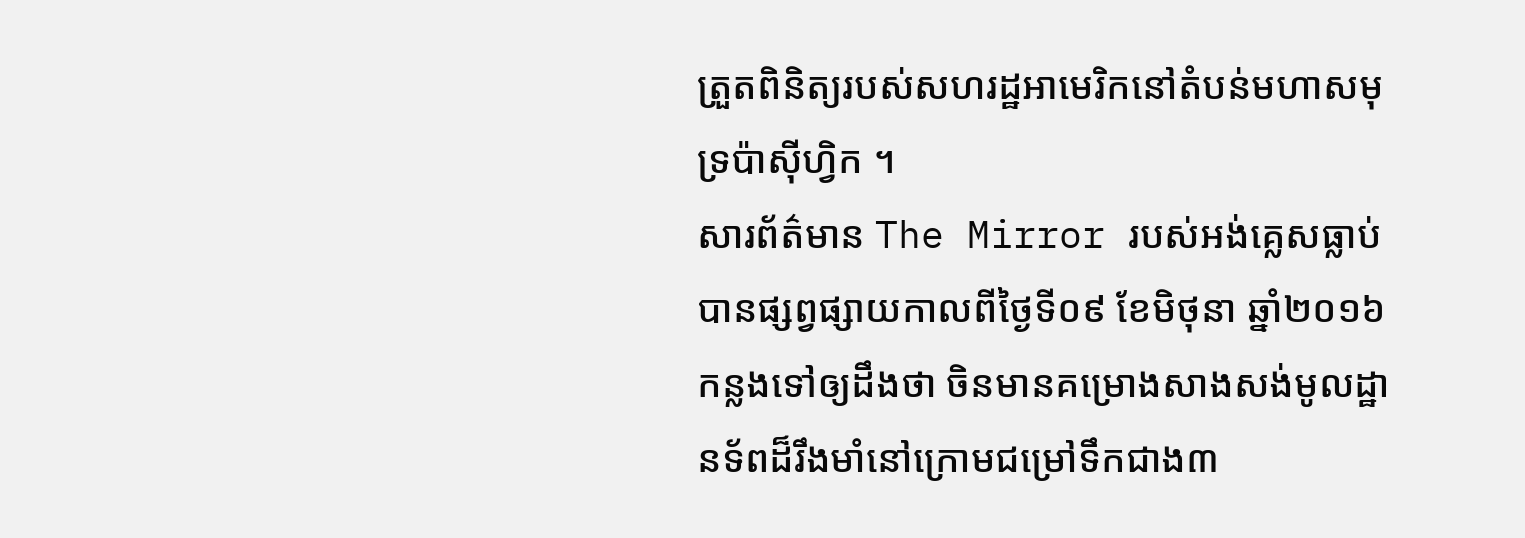ត្រួតពិនិត្យរបស់សហរដ្ឋអាមេរិកនៅតំបន់មហាសមុទ្រប៉ាស៊ីហ្វិក ។
សារព័ត៌មាន The Mirror របស់អង់គ្លេសធ្លាប់បានផ្សព្វផ្សាយកាលពីថ្ងៃទី០៩ ខែមិថុនា ឆ្នាំ២០១៦កន្លងទៅឲ្យដឹងថា ចិនមានគម្រោងសាងសង់មូលដ្ឋានទ័ពដ៏រឹងមាំនៅក្រោមជម្រៅទឹកជាង៣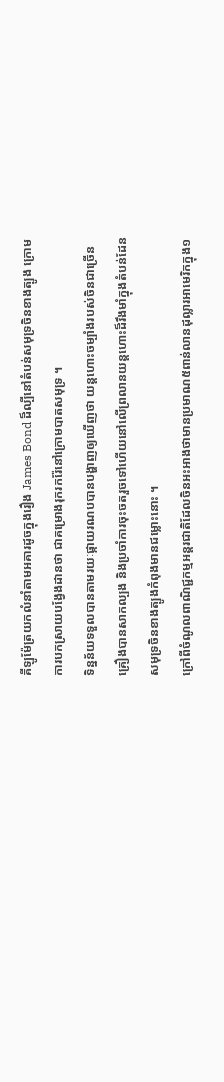គីឡូម៉ែត្រយកលំនាំតាមអគារដូចក្នុងរឿង James Bond ដ៏ល្បីនៅតំបន់សមុទ្រចិនខាងត្បូង ក្រោមការបកស្រាយបង្វែងដានថា ជាគម្រោងរុករករ៉ែនៅក្រោមបាតសមុទ្រ ។
ទិន្នន័យទទួលបានតាមរយៈផ្កាយរណបបានបង្ហាញឲ្យឃើញថា យន្តហោះចម្បាំងរបស់ចិនជាច្រើនគ្រឿងបានសាកល្បង និងប្រចាំការចុះចតរួចទៅហើយនៅលើព្រលានយន្តហោះដ៏រឹងមាំក្នុងតំបន់ដែនសមុទ្រចិនខាងត្បូងកំពុងមានជម្លោះនោះ ។
ក្រៅពីចំណូលពាណិជ្ជកម្មអន្តរជាតិដែលចិនអះអាងថាមានប្រមាណ៥ពាន់លានដុល្លារអាមេរិកក្នុង១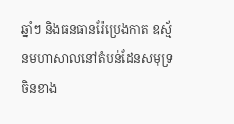ឆ្នាំៗ និងធនធានរ៉ែប្រេងកាត ឧស្ម័នមហាសាលនៅតំបន់ដែនសមុទ្រចិនខាង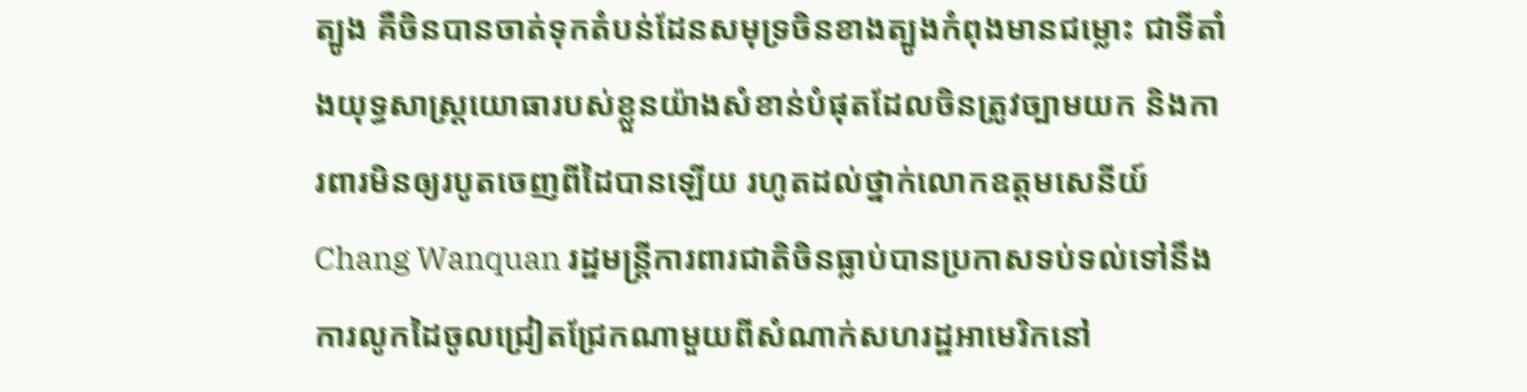ត្បូង គឺចិនបានចាត់ទុកតំបន់ដែនសមុទ្រចិនខាងត្បូងកំពុងមានជម្លោះ ជាទីតាំងយុទ្ធសាស្ត្រយោធារបស់ខ្លួនយ៉ាងសំខាន់បំផុតដែលចិនត្រូវច្បាមយក និងការពារមិនឲ្យរបូតចេញពីដៃបានឡើយ រហូតដល់ថ្នាក់លោកឧត្តមសេនីយ៍ Chang Wanquan រដ្ឋមន្ត្រីការពារជាតិចិនធ្លាប់បានប្រកាសទប់ទល់ទៅនឹងការលូកដៃចូលជ្រៀតជ្រែកណាមួយពីសំណាក់សហរដ្ឋអាមេរិកនៅ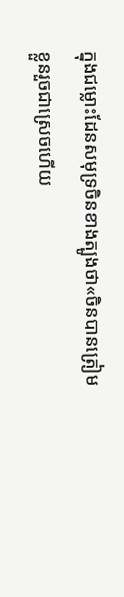ក្នុងជម្លោះដែនសមុទ្រចិនខាងត្បូងថា«ចិនបានត្រៀមខ្លួនរួចជាស្រេចហើយ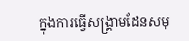ក្នុងការធ្វើសង្គ្រាមដែនសមុ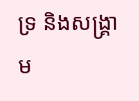ទ្រ និងសង្គ្រាម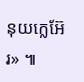នុយក្លេអ៊ែរ» ៕